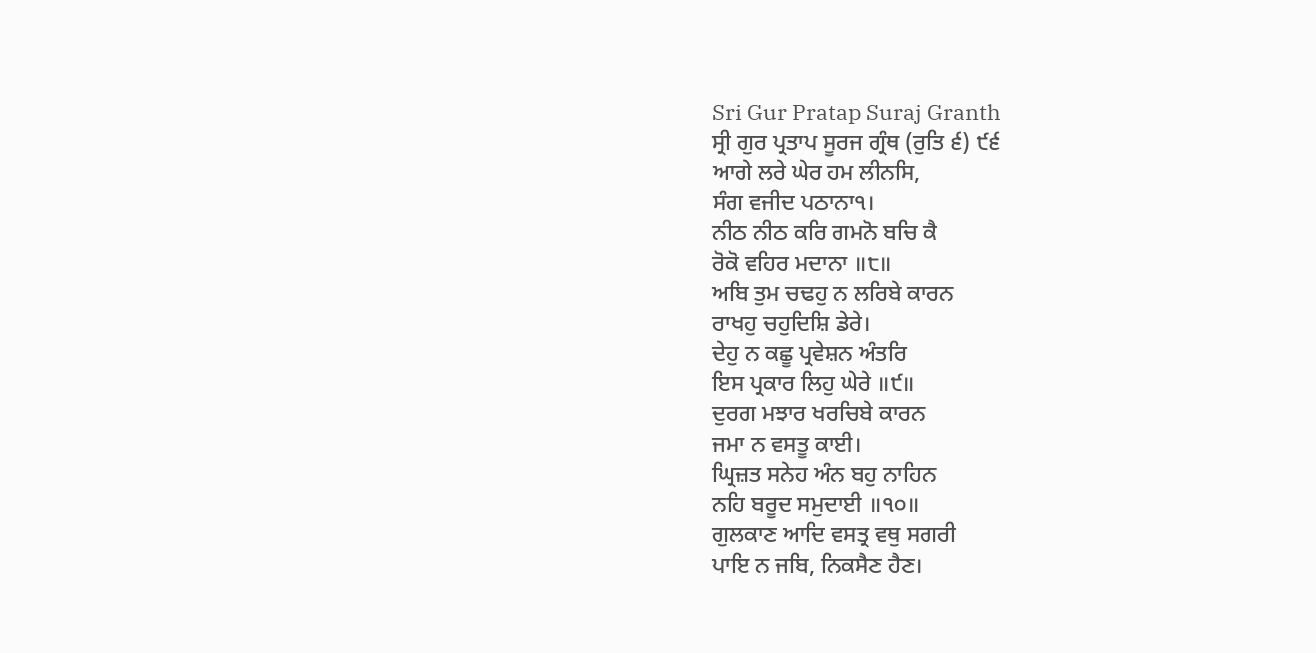Sri Gur Pratap Suraj Granth
ਸ੍ਰੀ ਗੁਰ ਪ੍ਰਤਾਪ ਸੂਰਜ ਗ੍ਰੰਥ (ਰੁਤਿ ੬) ੯੬
ਆਗੇ ਲਰੇ ਘੇਰ ਹਮ ਲੀਨਸਿ,
ਸੰਗ ਵਜੀਦ ਪਠਾਨਾ੧।
ਨੀਠ ਨੀਠ ਕਰਿ ਗਮਨੋ ਬਚਿ ਕੈ
ਰੋਕੋ ਵਹਿਰ ਮਦਾਨਾ ॥੮॥
ਅਬਿ ਤੁਮ ਚਢਹੁ ਨ ਲਰਿਬੇ ਕਾਰਨ
ਰਾਖਹੁ ਚਹੁਦਿਸ਼ਿ ਡੇਰੇ।
ਦੇਹੁ ਨ ਕਛੂ ਪ੍ਰਵੇਸ਼ਨ ਅੰਤਰਿ
ਇਸ ਪ੍ਰਕਾਰ ਲਿਹੁ ਘੇਰੇ ॥੯॥
ਦੁਰਗ ਮਝਾਰ ਖਰਚਿਬੇ ਕਾਰਨ
ਜਮਾ ਨ ਵਸਤੂ ਕਾਈ।
ਘ੍ਰਿਜ਼ਤ ਸਨੇਹ ਅੰਨ ਬਹੁ ਨਾਹਿਨ
ਨਹਿ ਬਰੂਦ ਸਮੁਦਾਈ ॥੧੦॥
ਗੁਲਕਾਣ ਆਦਿ ਵਸਤ੍ਰ ਵਥੁ ਸਗਰੀ
ਪਾਇ ਨ ਜਬਿ, ਨਿਕਸੈਣ ਹੈਣ।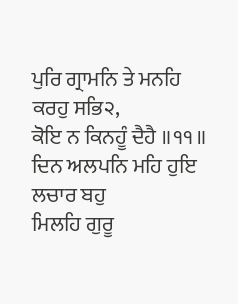ਪੁਰਿ ਗ੍ਰਾਮਨਿ ਤੇ ਮਨਹਿ ਕਰਹੁ ਸਭਿ੨,
ਕੋਇ ਨ ਕਿਨਹੂੰ ਦੈਹੈ ॥੧੧॥
ਦਿਨ ਅਲਪਨਿ ਮਹਿ ਹੁਇ ਲਚਾਰ ਬਹੁ
ਮਿਲਹਿ ਗੁਰੂ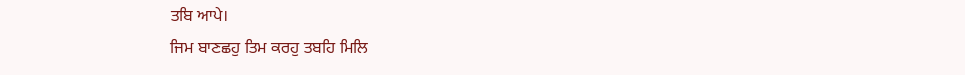ਤਬਿ ਆਪੇ।
ਜਿਮ ਬਾਣਛਹੁ ਤਿਮ ਕਰਹੁ ਤਬਹਿ ਮਿਲਿ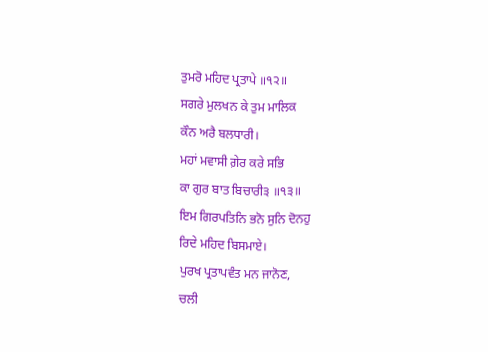ਤੁਮਰੋ ਮਹਿਦ ਪ੍ਰਤਾਪੇ ॥੧੨॥
ਸਗਰੇ ਮੁਲਖਨ ਕੇ ਤੁਮ ਮਾਲਿਕ
ਕੌਨ ਅਰੈ ਬਲਧਾਰੀ।
ਮਹਾਂ ਮਵਾਸੀ ਗ਼ੇਰ ਕਰੇ ਸਭਿ
ਕਾ ਗੁਰ ਬਾਤ ਬਿਚਾਰੀ੩ ॥੧੩॥
ਇਮ ਗਿਰਪਤਿਨਿ ਭਨੋ ਸੁਨਿ ਦੋਨਹੁ
ਰਿਦੇ ਮਹਿਦ ਬਿਸਮਾਏ।
ਪੁਰਖ ਪ੍ਰਤਾਪਵੰਤ ਮਨ ਜਾਨੋਣ,
ਚਲੀ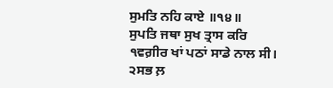ਸੁਮਤਿ ਨਹਿ ਕਾਏ ॥੧੪॥
ਸੁਪਤਿ ਜਥਾ ਸੁਖ ਤ੍ਰਾਸ ਕਰਿ
੧ਵਗ਼ੀਰ ਖਾਂ ਪਠਾਂ ਸਾਡੇ ਨਾਲ ਸੀ।
੨ਸਭ ਲ਼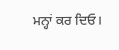ਮਨ੍ਹਾਂ ਕਰ ਦਿਓ।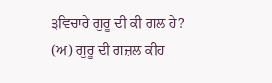੩ਵਿਚਾਰੇ ਗੁਰੂ ਦੀ ਕੀ ਗਲ ਹੇ? (ਅ) ਗੁਰੂ ਦੀ ਗਜ਼ਲ ਕੀਹ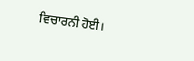ਵਿਚਾਰਨੀ ਹੋਈ।